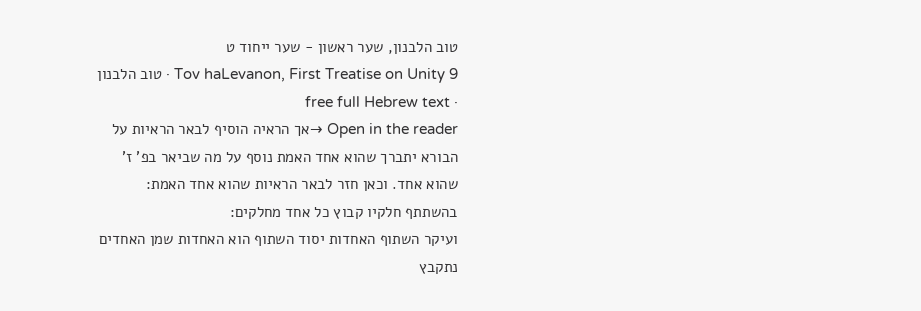טוב הלבנון, שער ראשון - שער ייחוד ט
Tov haLevanon, First Treatise on Unity 9 · טוב הלבנון · free full Hebrew text
Open in the reader →אך הראיה הוסיף לבאר הראיות על הבורא יתברך שהוא אחד האמת נוסף על מה שביאר בפ' ז' שהוא אחד. וכאן חזר לבאר הראיות שהוא אחד האמת:
בהשתתף חלקיו קבוץ כל אחד מחלקים:
ועיקר השתוף האחדות יסוד השתוף הוא האחדות שמן האחדים נתקבץ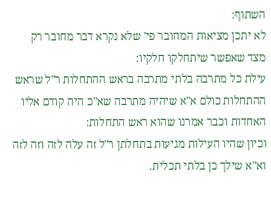השתוף:
לא יתכן מציאות המחובר פי' שלא נקרא דבר מחובר רק מצד שאפשר שיתחלקו חלקיו:
עילת כל מתרבה בלתי מתרבה בראש ההתחלות ר"ל שראש ההתחלות כולם א"א שיהיה מתרבה שא"כ היה קודם אליו האחדות וכבר אמרנו שהוא ראש התחלות:
וכיון שהיו העילות מגיעות בתחלתן ר"ל זה עלה לזה וזה לזה וא"א שילך כן בלתי תכלית.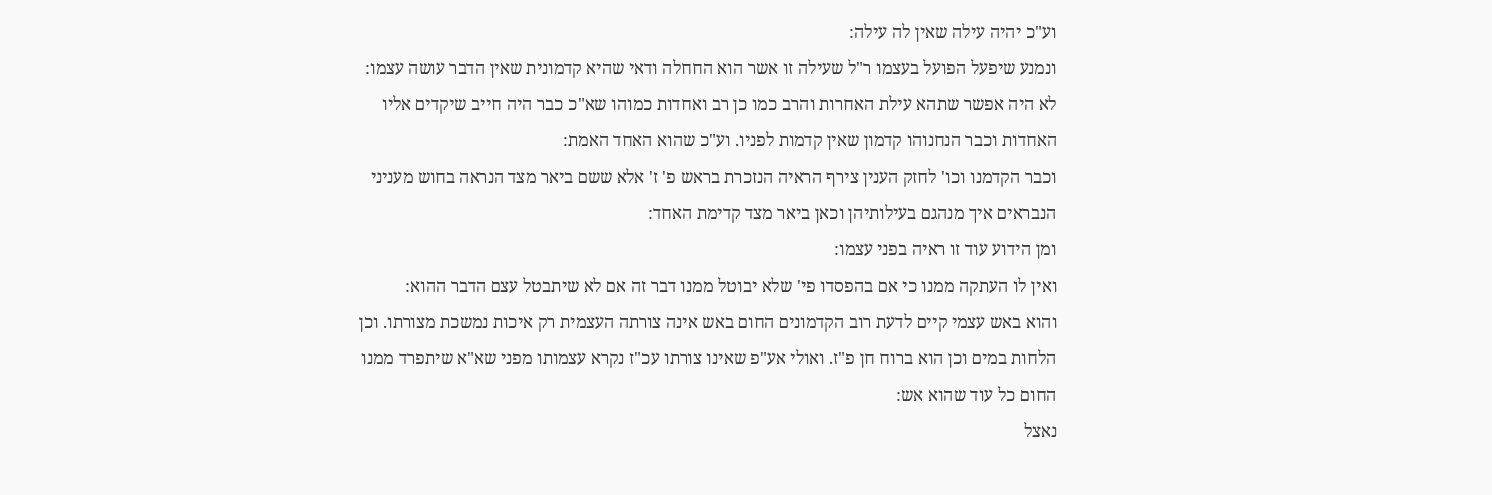וע"כ יהיה עילה שאין לה עילה:
ונמנע שיפעל הפועל בעצמו ר"ל שעילה זו אשר הוא החחלה ודאי שהיא קדמונית שאין הדבר עושה עצמו:
לא היה אפשר שתהא עילת האחרות והרב כמו כן רב ואחדות כמוהו שא"כ כבר היה חייב שיקדים אליו האחדות וכבר הנחנוהו קדמון שאין קדמות לפניו. וע"כ שהוא האחד האמת:
וכבר הקדמנו וכו' לחזק הענין צירף הראיה הנזכרת בראש פ' ז' אלא ששם ביאר מצד הנראה בחוש מעניני הנבראים איך מנהגם בעילותיהן וכאן ביאר מצד קדימת האחד:
ומן הידוע עוד זו ראיה בפני עצמו:
ואין לו העתקה ממנו כי אם בהפסדו פי' שלא יבוטל ממנו דבר זה אם לא שיתבטל עצם הדבר ההוא:
והוא באש עצמי קיים לדעת רוב הקדמונים החום באש אינה צורתה העצמית רק איכות נמשכת מצורתו. וכן הלחות במים וכן הוא ברוח חן פ"ז. ואולי אע"פ שאינו צורתו עכ"ז נקרא עצמותו מפני שא"א שיתפרד ממנו החום כל עוד שהוא אש:
נאצל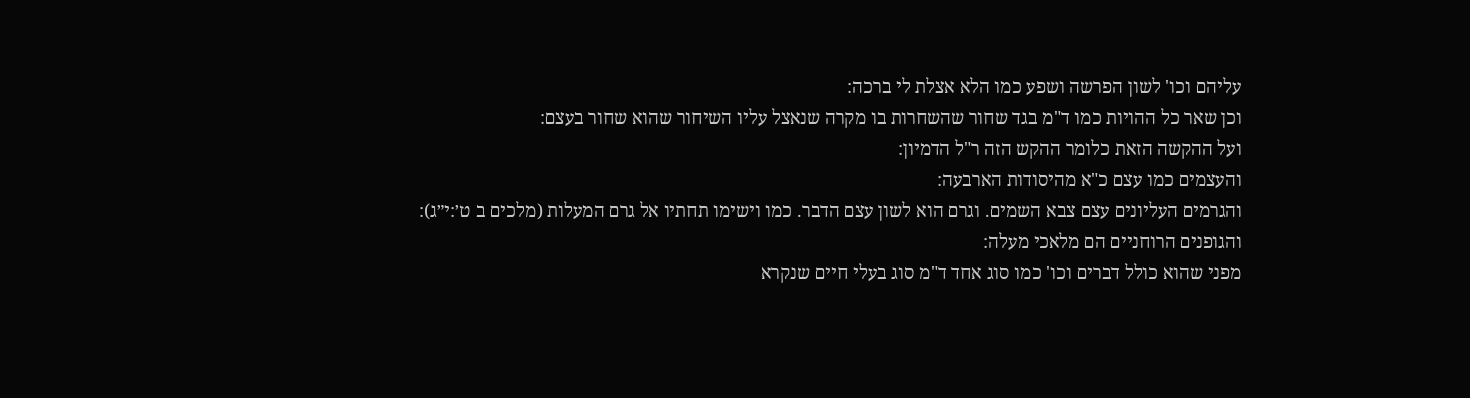עליהם וכו' לשון הפרשה ושפע כמו הלא אצלת לי ברכה:
וכן שאר כל ההויות כמו ד"מ בגד שחור שהשחרות בו מקרה שנאצל עליו השיחור שהוא שחור בעצם:
ועל ההקשה הזאת כלומר ההקש הזה ר"ל הדמיון:
והעצמים כמו עצם כ"א מהיסודות הארבעה:
והגרמים העליונים עצם צבא השמים. וגרם הוא לשון עצם הדבר. כמו וישימו תחתיו אל גרם המעלות (מלכים ב ט׳:י״ג):
והגופנים הרוחניים הם מלאכי מעלה:
מפני שהוא כולל דברים וכו' כמו סוג אחד ד"מ סוג בעלי חיים שנקרא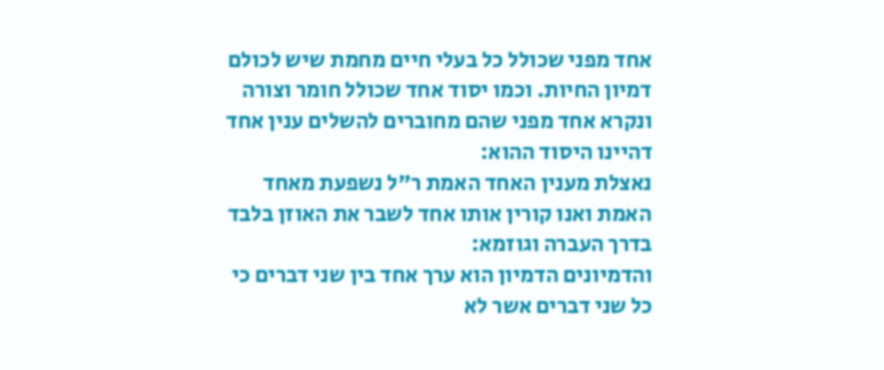אחד מפני שכולל כל בעלי חיים מחמת שיש לכולם דמיון החיות. וכמו יסוד אחד שכולל חומר וצורה ונקרא אחד מפני שהם מחוברים להשלים ענין אחד דהיינו היסוד ההוא:
נאצלת מענין האחד האמת ר"ל נשפעת מאחד האמת ואנו קורין אותו אחד לשבר את האוזן בלבד בדרך העברה וגוזמא:
והדמיונים הדמיון הוא ערך אחד בין שני דברים כי כל שני דברים אשר לא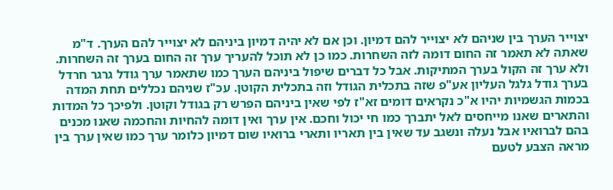יצוייר הערך בין שניהם לא יצוייר להם דמיון. וכן אם לא יהיה דמיון ביניהם לא יצוייר להם הערך. ד"מ שאתה לא תאמר זה החום דומה לזה השחרות. כמו כן לא תוכל להעריך ערך זה החום בערך זה השחרות. ולא ערך זה הקול בערך המתיקות. אבל כל דברים שיפול ביניהם הערך כמו שתאמר ערך גודל גרגר חרדל בערך גודל גלגל העליון אע"פ שזה בתכלית הגודל וזה בתכלית הקוטן. עכ"ז שניהם נכללים תחת המדה בכמות הגשמיות יהיו א"כ נקראים דומים זא"ז לפי שאין ביניהם הפרש רק בגודל וקוטן. ולפיכך כל המדות והתארים שאנו מייחסים לאל יתברך כמו חי יכול וחכם. אין ערך ואין דומה להחיות והחכמה שאנו מכנים בהם לברואיו אבל נעלה ונשגב עד שאין בין תאריו ותארי ברואיו שום דמיון כלומר ערך כמו שאין ערך בין מראה הצבע לטעם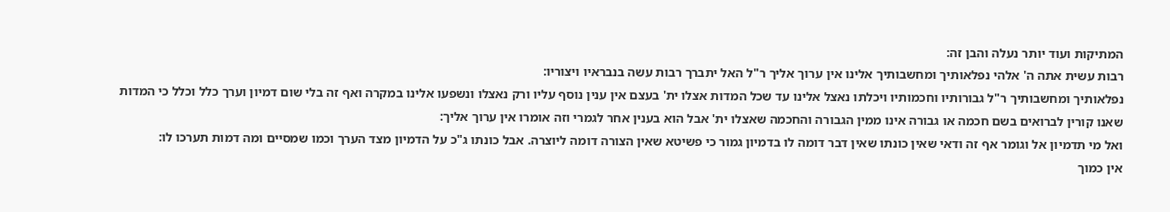המתיקות ועוד יותר נעלה והבן זה:
רבות עשית אתה ה' אלהי נפלאותיך ומחשבותיך אלינו אין ערוך אליך ר"ל האל יתברך רבות עשה בנבראיו ויצוריו:
נפלאותיך ומחשבותיך ר"ל גבורותיו וחכמותיו ויכלתו נאצל אלינו עד שכל המדות אצלו ית' בעצם אין ענין נוסף עליו ורק נאצלו ונשפעו אלינו במקרה ואף זה בלי שום דמיון וערך כלל וכלל כי המדות שאנו קורין לברואים בשם חכמה או גבורה אינו ממין הגבורה והחכמה שאצלו ית' אבל הוא בענין אחר לגמרי וזה אומרו אין ערוך אליך:
ואל מי תדמיון אל וגומר אף זה ודאי שאין כונתו שאין דבר דומה לו בדמיון גמור כי פשיטא שאין הצורה דומה ליוצרה. אבל כונתו ג"כ על הדמיון מצד הערך וכמו שמסיים ומה דמות תערכו לו:
אין כמוך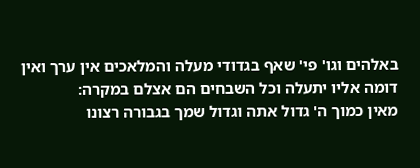באלהים וגו' פי' שאף בגדודי מעלה והמלאכים אין ערך ואין דומה אליו יתעלה וכל השבחים הם אצלם במקרה:
מאין כמוך ה' גדול אתה וגדול שמך בגבורה רצונו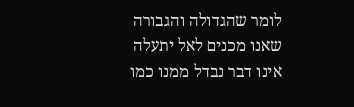לומר שהגדולה והגבורה שאנו מכנים לאל יתעלה אינו דבר נבדל ממנו כמו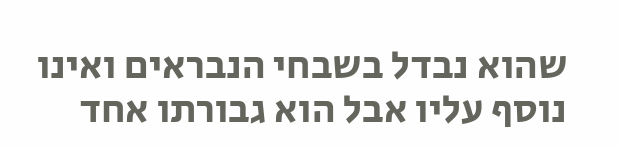שהוא נבדל בשבחי הנבראים ואינו נוסף עליו אבל הוא גבורתו אחד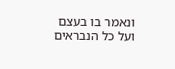ונאמר בו בעצם ועל כל הנבראים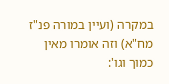במקרה (ועיין במורה פנ"ז מח"א) וזה אומרו מאין כמוך וגו':